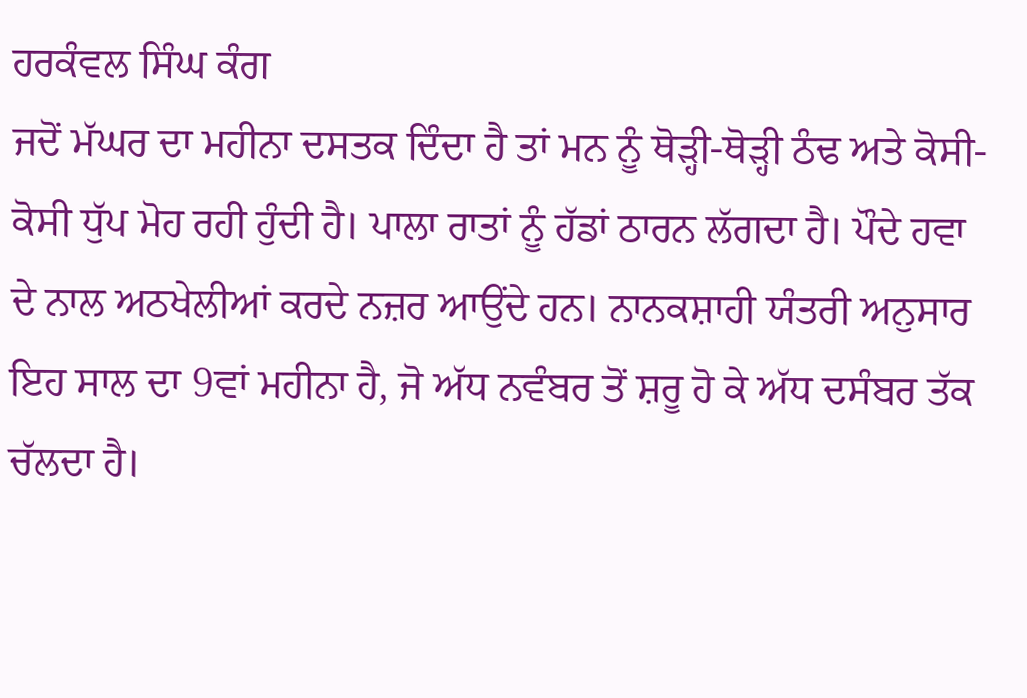ਹਰਕੰਵਲ ਸਿੰਘ ਕੰਗ
ਜਦੋਂ ਮੱਘਰ ਦਾ ਮਹੀਨਾ ਦਸਤਕ ਦਿੰਦਾ ਹੈ ਤਾਂ ਮਨ ਨੂੰ ਥੋੜ੍ਹੀ-ਥੋੜ੍ਹੀ ਠੰਢ ਅਤੇ ਕੋਸੀ-ਕੋਸੀ ਧੁੱਪ ਮੋਹ ਰਹੀ ਹੁੰਦੀ ਹੈ। ਪਾਲਾ ਰਾਤਾਂ ਨੂੰ ਹੱਡਾਂ ਠਾਰਨ ਲੱਗਦਾ ਹੈ। ਪੌਦੇ ਹਵਾ ਦੇ ਨਾਲ ਅਠਖੇਲੀਆਂ ਕਰਦੇ ਨਜ਼ਰ ਆਉਂਦੇ ਹਨ। ਨਾਨਕਸ਼ਾਹੀ ਯੰਤਰੀ ਅਨੁਸਾਰ ਇਹ ਸਾਲ ਦਾ 9ਵਾਂ ਮਹੀਨਾ ਹੈ, ਜੋ ਅੱਧ ਨਵੰਬਰ ਤੋਂ ਸ਼ਰੂ ਹੋ ਕੇ ਅੱਧ ਦਸੰਬਰ ਤੱਕ ਚੱਲਦਾ ਹੈ।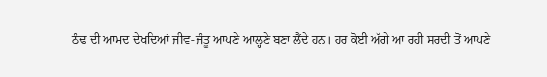ਠੰਢ ਦੀ ਆਮਦ ਦੇਖਦਿਆਂ ਜੀਵ-ਜੰਤੂ ਆਪਣੇ ਆਲ੍ਹਣੇ ਬਣਾ ਲੈਂਦੇ ਹਨ। ਹਰ ਕੋਈ ਅੱਗੇ ਆ ਰਹੀ ਸਰਦੀ ਤੋਂ ਆਪਣੇ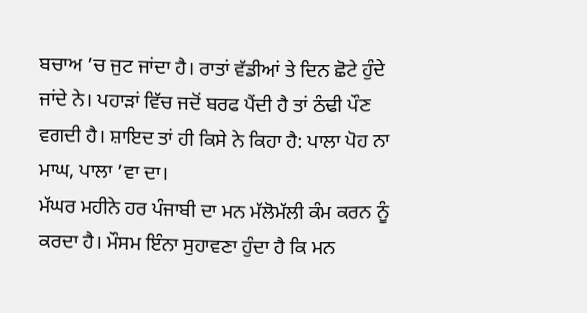ਬਚਾਅ ’ਚ ਜੁਟ ਜਾਂਦਾ ਹੈ। ਰਾਤਾਂ ਵੱਡੀਆਂ ਤੇ ਦਿਨ ਛੋਟੇ ਹੁੰਦੇ ਜਾਂਦੇ ਨੇ। ਪਹਾੜਾਂ ਵਿੱਚ ਜਦੋਂ ਬਰਫ ਪੈਂਦੀ ਹੈ ਤਾਂ ਠੰਢੀ ਪੌਣ ਵਗਦੀ ਹੈ। ਸ਼ਾਇਦ ਤਾਂ ਹੀ ਕਿਸੇ ਨੇ ਕਿਹਾ ਹੈ: ਪਾਲਾ ਪੋਹ ਨਾ ਮਾਘ, ਪਾਲਾ ’ਵਾ ਦਾ।
ਮੱਘਰ ਮਹੀਨੇ ਹਰ ਪੰਜਾਬੀ ਦਾ ਮਨ ਮੱਲੋਮੱਲੀ ਕੰਮ ਕਰਨ ਨੂੰ ਕਰਦਾ ਹੈ। ਮੌਸਮ ਇੰਨਾ ਸੁਹਾਵਣਾ ਹੁੰਦਾ ਹੈ ਕਿ ਮਨ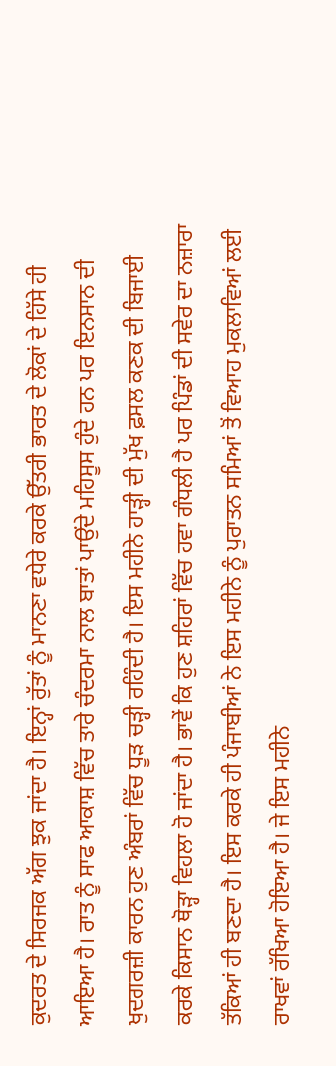ਕੁਦਰਤ ਦੇ ਸਿਰਜਕ ਅੱਗ ਝੁਕ ਜਾਂਦਾ ਹੈ। ਇਨ੍ਹਾਂ ਰੁੱਤਾਂ ਨੂੰ ਮਾਨਣਾ ਵਧੇਰੇ ਕਰਕੇ ਉੱਤਰੀ ਭਾਰਤ ਦੇ ਲੋਕਾਂ ਦੇ ਹਿੱਸੇ ਹੀ ਆਇਆ ਹੈ। ਰਾਤ ਨੂੰ ਸਾਫ ਆਕਾਸ਼ ਵਿੱਚ ਤਾਰੇ ਚੰਦਰਮਾ ਨਾਲ ਬਾਤਾਂ ਪਾਉਂਦੇ ਮਹਿਸੂਸ ਹੁੰਦੇ ਹਨ ਪਰ ਇਨਸਾਨ ਦੀ ਖੁਦਗਰਜ਼ੀ ਕਾਰਨ ਹੁਣ ਅੰਬਰਾਂ ਵਿੱਚ ਧੂੜ ਚੜ੍ਹੀ ਰਹਿੰਦੀ ਹੈ। ਇਸ ਮਹੀਨੇ ਹਾੜ੍ਹੀ ਦੀ ਮੁੱਖ ਫ਼ਸਲ ਕਣਕ ਦੀ ਬਿਜਾਈ ਕਰਕੇ ਕਿਸਾਨ ਥੋੜ੍ਹਾ ਵਿਹਲਾ ਹੋ ਜਾਂਦਾ ਹੈ। ਭਾਵੇਂ ਕਿ ਹੁਣ ਸ਼ਹਿਰਾਂ ਵਿੱਚ ਹਵਾ ਗੰਧਲੀ ਹੈ ਪਰ ਪਿੰਡਾਂ ਦੀ ਸਵੇਰ ਦਾ ਨਜ਼ਾਰਾ ਤੱਕਿਆਂ ਹੀ ਬਣਦਾ ਹੈ। ਇਸ ਕਰਕੇ ਹੀ ਪੰਜਾਬੀਆਂ ਨੇ ਇਸ ਮਹੀਨੇ ਨੂੰ ਪੁਰਾਤਨ ਸਮਿਆਂ ਤੋਂ ਵਿਆਹ ਮੁਕਲਾਵਿਆਂ ਲਈ ਰਾਖਵਾਂ ਰੱਖਿਆ ਹੋਇਆ ਹੈ। ਜੇ ਇਸ ਮਹੀਨੇ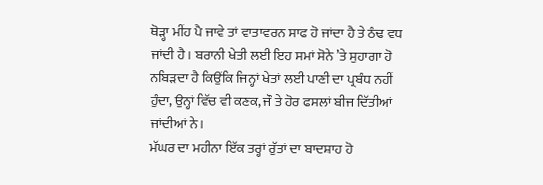ਥੋੜ੍ਹਾ ਮੀਂਹ ਪੈ ਜਾਵੇ ਤਾਂ ਵਾਤਾਵਰਨ ਸਾਫ ਹੋ ਜਾਂਦਾ ਹੈ ਤੇ ਠੰਢ ਵਧ ਜਾਂਦੀ ਹੈ। ਬਰਾਨੀ ਖੇਤੀ ਲਈ ਇਹ ਸਮਾਂ ਸੋਨੇ ’ਤੇ ਸੁਹਾਗਾ ਹੋ ਨਬਿੜਦਾ ਹੈ ਕਿਉਂਕਿ ਜਿਨ੍ਹਾਂ ਖੇਤਾਂ ਲਈ ਪਾਣੀ ਦਾ ਪ੍ਰਬੰਧ ਨਹੀਂ ਹੁੰਦਾ, ਉਨ੍ਹਾਂ ਵਿੱਚ ਵੀ ਕਣਕ, ਜੌ ਤੇ ਹੋਰ ਫਸਲਾਂ ਬੀਜ ਦਿੱਤੀਆਂ ਜਾਂਦੀਆਂ ਨੇ।
ਮੱਘਰ ਦਾ ਮਹੀਨਾ ਇੱਕ ਤਰ੍ਹਾਂ ਰੁੱਤਾਂ ਦਾ ਬਾਦਸ਼ਾਹ ਹੋ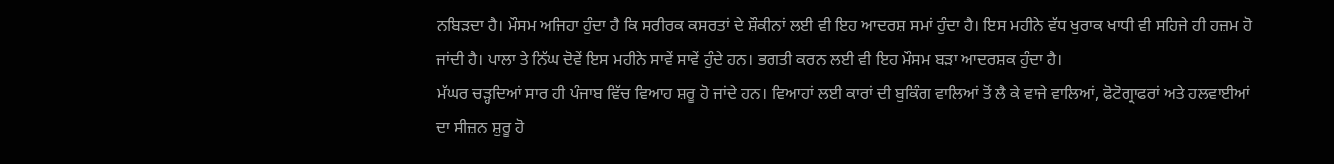ਨਬਿੜਦਾ ਹੈ। ਮੌਸਮ ਅਜਿਹਾ ਹੁੰਦਾ ਹੈ ਕਿ ਸਰੀਰਕ ਕਸਰਤਾਂ ਦੇ ਸ਼ੌਕੀਨਾਂ ਲਈ ਵੀ ਇਹ ਆਦਰਸ਼ ਸਮਾਂ ਹੁੰਦਾ ਹੈ। ਇਸ ਮਹੀਨੇ ਵੱਧ ਖੁਰਾਕ ਖਾਧੀ ਵੀ ਸਹਿਜੇ ਹੀ ਹਜ਼ਮ ਹੋ ਜਾਂਦੀ ਹੈ। ਪਾਲਾ ਤੇ ਨਿੱਘ ਦੋਵੇਂ ਇਸ ਮਹੀਨੇ ਸਾਵੇਂ ਸਾਵੇਂ ਹੁੰਦੇ ਹਨ। ਭਗਤੀ ਕਰਨ ਲਈ ਵੀ ਇਹ ਮੌਸਮ ਬੜਾ ਆਦਰਸ਼ਕ ਹੁੰਦਾ ਹੈ।
ਮੱਘਰ ਚੜ੍ਹਦਿਆਂ ਸਾਰ ਹੀ ਪੰਜਾਬ ਵਿੱਚ ਵਿਆਹ ਸ਼ਰੂ ਹੋ ਜਾਂਦੇ ਹਨ। ਵਿਆਹਾਂ ਲਈ ਕਾਰਾਂ ਦੀ ਬੁਕਿੰਗ ਵਾਲਿਆਂ ਤੋਂ ਲੈ ਕੇ ਵਾਜੇ ਵਾਲਿਆਂ, ਫੋਟੋਗ੍ਰਾਫਰਾਂ ਅਤੇ ਹਲਵਾਈਆਂ ਦਾ ਸੀਜ਼ਨ ਸ਼ੁਰੂ ਹੋ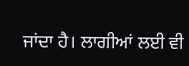ਜਾਂਦਾ ਹੈ। ਲਾਗੀਆਂ ਲਈ ਵੀ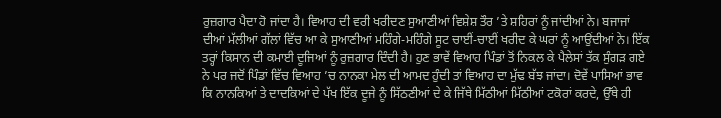ਰੁਜ਼ਗਾਰ ਪੈਦਾ ਹੋ ਜਾਂਦਾ ਹੈ। ਵਿਆਹ ਦੀ ਵਰੀ ਖਰੀਦਣ ਸੁਆਣੀਆਂ ਵਿਸ਼ੇਸ਼ ਤੌਰ ’ਤੇ ਸ਼ਹਿਰਾਂ ਨੂੰ ਜਾਂਦੀਆਂ ਨੇ। ਬਜਾਜਾਂ ਦੀਆਂ ਮੱਲੀਆਂ ਗੱਲਾਂ ਵਿੱਚ ਆ ਕੇ ਸੁਆਣੀਆਂ ਮਹਿੰਗੇ-ਮਹਿੰਗੇ ਸੂਟ ਚਾਈਂ-ਚਾਈਂ ਖਰੀਦ ਕੇ ਘਰਾਂ ਨੂੰ ਆਉਂਦੀਆਂ ਨੇ। ਇੱਕ ਤਰ੍ਹਾਂ ਕਿਸਾਨ ਦੀ ਕਮਾਈ ਦੂਜਿਆਂ ਨੂੰ ਰੁਜ਼ਗਾਰ ਦਿੰਦੀ ਹੈ। ਹੁਣ ਭਾਵੇਂ ਵਿਆਹ ਪਿੰਡਾਂ ਤੋਂ ਨਿਕਲ ਕੇ ਪੈਲੇਸਾਂ ਤੱਕ ਸੁੰਗੜ ਗਏ ਨੇ ਪਰ ਜਦੋਂ ਪਿੰਡਾਂ ਵਿੱਚ ਵਿਆਹ ’ਚ ਨਾਨਕਾ ਮੇਲ ਦੀ ਆਮਦ ਹੁੰਦੀ ਤਾਂ ਵਿਆਹ ਦਾ ਮੁੱਢ ਬੱਝ ਜਾਂਦਾ। ਦੋਵੇਂ ਪਾਸਿਆਂ ਭਾਵ ਕਿ ਨਾਨਕਿਆਂ ਤੇ ਦਾਦਕਿਆਂ ਦੇ ਪੱਖ ਇੱਕ ਦੂਜੇ ਨੂੰ ਸਿੱਠਣੀਆਂ ਦੇ ਕੇ ਜਿੱਥੇ ਮਿੱਠੀਆਂ ਮਿੱਠੀਆਂ ਟਕੋਰਾਂ ਕਰਦੇ, ਉੱਥੇ ਹੀ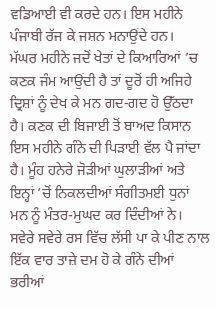ਵਡਿਆਈ ਵੀ ਕਰਦੇ ਹਨ। ਇਸ ਮਹੀਨੇ ਪੰਜਾਬੀ ਰੱਜ ਕੇ ਜਸ਼ਨ ਮਨਾਉਂਦੇ ਹਨ।
ਮੱਘਰ ਮਹੀਨੇ ਜਦੋਂ ਖੇਤਾਂ ਦੇ ਕਿਆਰਿਆਂ ’ਚ ਕਣਕ ਜੰਮ ਆਉਂਦੀ ਹੈ ਤਾਂ ਦੂਰੋਂ ਹੀ ਅਜਿਹੇ ਦ੍ਰਿਸ਼ਾਂ ਨੂੰ ਦੇਖ ਕੇ ਮਨ ਗਦ-ਗਦ ਹੋ ਉੱਠਦਾ ਹੈ। ਕਣਕ ਦੀ ਬਿਜਾਈ ਤੋਂ ਬਾਅਦ ਕਿਸਾਨ ਇਸ ਮਹੀਨੇ ਗੰਨੇ ਦੀ ਪਿੜਾਈ ਵੱਲ ਪੈ ਜਾਂਦਾ ਹੈ। ਮੂੰਹ ਹਨੇਰੇ ਜੋੜੀਆਂ ਘੁਲਾੜੀਆਂ ਅਤੇ ਇਨ੍ਹਾਂ ’ਚੋਂ ਨਿਕਲਦੀਆਂ ਸੰਗੀਤਮਈ ਧੁਨਾਂ ਮਨ ਨੂੰ ਮੰਤਰ-ਮੁਘਦ ਕਰ ਦਿੰਦੀਆਂ ਨੇ। ਸਵੇਰੇ ਸਵੇਰੇ ਰਸ ਵਿੱਚ ਲੱਸੀ ਪਾ ਕੇ ਪੀਣ ਨਾਲ ਇੱਕ ਵਾਰ ਤਾਜ਼ੇ ਦਮ ਹੋ ਕੇ ਗੰਨੇ ਦੀਆਂ ਭਰੀਆਂ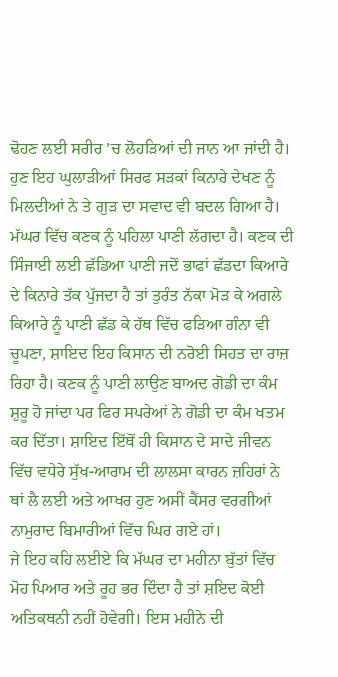ਢੋਹਣ ਲਈ ਸਰੀਰ ’ਚ ਲੋਹੜਿਆਂ ਦੀ ਜਾਨ ਆ ਜਾਂਦੀ ਹੈ। ਹੁਣ ਇਹ ਘੁਲਾੜੀਆਂ ਸਿਰਫ ਸੜਕਾਂ ਕਿਨਾਰੇ ਦੇਖਣ ਨੂੰ ਮਿਲਦੀਆਂ ਨੇ ਤੇ ਗੁੜ ਦਾ ਸਵਾਦ ਵੀ ਬਦਲ ਗਿਆ ਹੈ।
ਮੱਘਰ ਵਿੱਚ ਕਣਕ ਨੂੰ ਪਹਿਲਾ ਪਾਣੀ ਲੱਗਦਾ ਹੈ। ਕਣਕ ਦੀ ਸਿੰਜਾਈ ਲਈ ਛੱਡਿਆ ਪਾਣੀ ਜਦੋਂ ਭਾਫਾਂ ਛੱਡਦਾ ਕਿਆਰੇ ਦੇ ਕਿਨਾਰੇ ਤੱਕ ਪੁੱਜਦਾ ਹੈ ਤਾਂ ਤੁਰੰਤ ਨੱਕਾ ਮੋੜ ਕੇ ਅਗਲੇ ਕਿਆਰੇ ਨੂੰ ਪਾਣੀ ਛੱਡ ਕੇ ਹੱਥ ਵਿੱਚ ਫੜਿਆ ਗੰਨਾ ਵੀ ਚੂਪਣਾ, ਸ਼ਾਇਦ ਇਹ ਕਿਸਾਨ ਦੀ ਨਰੋਈ ਸਿਹਤ ਦਾ ਰਾਜ਼ ਰਿਹਾ ਹੈ। ਕਣਕ ਨੂੰ ਪਾਣੀ ਲਾਉਣ ਬਾਅਦ ਗੋਡੀ ਦਾ ਕੰਮ ਸ਼ੁਰੂ ਹੋ ਜਾਂਦਾ ਪਰ ਫਿਰ ਸਪਰੇਆਂ ਨੇ ਗੋਡੀ ਦਾ ਕੰਮ ਖਤਮ ਕਰ ਦਿੱਤਾ। ਸ਼ਾਇਦ ਇੱਥੋਂ ਹੀ ਕਿਸਾਨ ਦੇ ਸਾਦੇ ਜੀਵਨ ਵਿੱਚ ਵਧੇਰੇ ਸੁੱਖ-ਆਰਾਮ ਦੀ ਲਾਲਸਾ ਕਾਰਨ ਜ਼ਹਿਰਾਂ ਨੇ ਥਾਂ ਲੈ ਲਈ ਅਤੇ ਆਖਰ ਹੁਣ ਅਸੀਂ ਕੈਂਸਰ ਵਰਗੀਆਂ ਨਾਮੁਰਾਦ ਬਿਮਾਰੀਆਂ ਵਿੱਚ ਘਿਰ ਗਏ ਹਾਂ।
ਜੇ ਇਹ ਕਹਿ ਲਈਏ ਕਿ ਮੱਘਰ ਦਾ ਮਹੀਨਾ ਬੁੱਤਾਂ ਵਿੱਚ ਮੋਹ ਪਿਆਰ ਅਤੇ ਰੂਹ ਭਰ ਦਿੰਦਾ ਹੈ ਤਾਂ ਸ਼ਇਦ ਕੋਈ ਅਤਿਕਥਨੀ ਨਹੀਂ ਹੋਵੇਗੀ। ਇਸ ਮਹੀਨੇ ਦੀ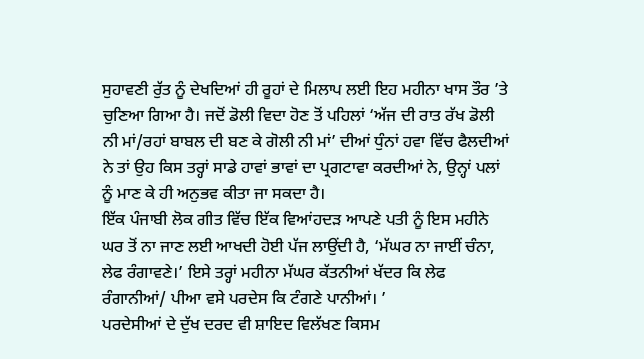ਸੁਹਾਵਣੀ ਰੁੱਤ ਨੂੰ ਦੇਖਦਿਆਂ ਹੀ ਰੂਹਾਂ ਦੇ ਮਿਲਾਪ ਲਈ ਇਹ ਮਹੀਨਾ ਖਾਸ ਤੌਰ ’ਤੇ ਚੁਣਿਆ ਗਿਆ ਹੈ। ਜਦੋਂ ਡੋਲੀ ਵਿਦਾ ਹੋਣ ਤੋਂ ਪਹਿਲਾਂ ‘ਅੱਜ ਦੀ ਰਾਤ ਰੱਖ ਡੋਲੀ ਨੀ ਮਾਂ/ਰਹਾਂ ਬਾਬਲ ਦੀ ਬਣ ਕੇ ਗੋਲੀ ਨੀ ਮਾਂ’ ਦੀਆਂ ਧੁੰਨਾਂ ਹਵਾ ਵਿੱਚ ਫੈਲਦੀਆਂ ਨੇ ਤਾਂ ਉਹ ਕਿਸ ਤਰ੍ਹਾਂ ਸਾਡੇ ਹਾਵਾਂ ਭਾਵਾਂ ਦਾ ਪ੍ਰਗਟਾਵਾ ਕਰਦੀਆਂ ਨੇ, ਉਨ੍ਹਾਂ ਪਲਾਂ ਨੂੰ ਮਾਣ ਕੇ ਹੀ ਅਨੁਭਵ ਕੀਤਾ ਜਾ ਸਕਦਾ ਹੈ।
ਇੱਕ ਪੰਜਾਬੀ ਲੋਕ ਗੀਤ ਵਿੱਚ ਇੱਕ ਵਿਆਂਹਦੜ ਆਪਣੇ ਪਤੀ ਨੂੰ ਇਸ ਮਹੀਨੇ ਘਰ ਤੋਂ ਨਾ ਜਾਣ ਲਈ ਆਖਦੀ ਹੋਈ ਪੱਜ ਲਾਉਂਦੀ ਹੈ, ‘ਮੱਘਰ ਨਾ ਜਾਈਂ ਚੰਨਾ, ਲੇਫ ਰੰਗਾਵਣੇ।’ ਇਸੇ ਤਰ੍ਹਾਂ ਮਹੀਨਾ ਮੱਘਰ ਕੱਤਨੀਆਂ ਖੱਦਰ ਕਿ ਲੇਫ ਰੰਗਾਨੀਆਂ/ ਪੀਆ ਵਸੇ ਪਰਦੇਸ ਕਿ ਟੰਗਣੇ ਪਾਨੀਆਂ। ’
ਪਰਦੇਸੀਆਂ ਦੇ ਦੁੱਖ ਦਰਦ ਵੀ ਸ਼ਾਇਦ ਵਿਲੱਖਣ ਕਿਸਮ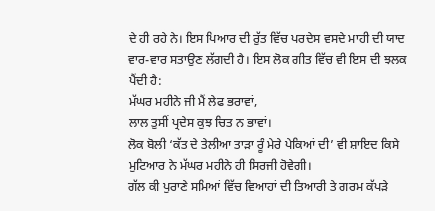ਦੇ ਹੀ ਰਹੇ ਨੇ। ਇਸ ਪਿਆਰ ਦੀ ਰੁੱਤ ਵਿੱਚ ਪਰਦੇਸ ਵਸਦੇ ਮਾਹੀ ਦੀ ਯਾਦ ਵਾਰ-ਵਾਰ ਸਤਾਉਣ ਲੱਗਦੀ ਹੈ। ਇਸ ਲੋਕ ਗੀਤ ਵਿੱਚ ਵੀ ਇਸ ਦੀ ਝਲਕ ਪੈਂਦੀ ਹੈ:
ਮੱਘਰ ਮਹੀਨੇ ਜੀ ਮੈਂ ਲੇਫ ਭਰਾਵਾਂ,
ਲਾਲ ਤੁਸੀਂ ਪ੍ਰਦੇਸ ਕੁਝ ਚਿਤ ਨ ਭਾਵਾਂ।
ਲੋਕ ਬੋਲੀ ‘ਕੱਤ ਦੇ ਤੇਲੀਆ ਤਾੜਾ ਰੂੰ ਮੇਰੇ ਪੇਕਿਆਂ ਦੀ’ ਵੀ ਸ਼ਾਇਦ ਕਿਸੇ ਮੁਟਿਆਰ ਨੇ ਮੱਘਰ ਮਹੀਨੇ ਹੀ ਸਿਰਜੀ ਹੋਵੇਗੀ।
ਗੱਲ ਕੀ ਪੁਰਾਣੇ ਸਮਿਆਂ ਵਿੱਚ ਵਿਆਹਾਂ ਦੀ ਤਿਆਰੀ ਤੇ ਗਰਮ ਕੱਪੜੇ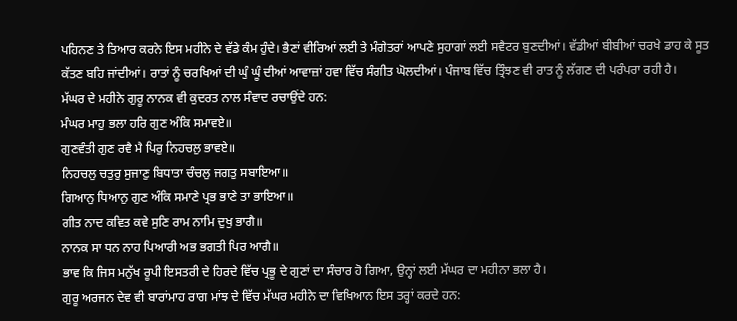ਪਹਿਨਣ ਤੇ ਤਿਆਰ ਕਰਨੇ ਇਸ ਮਹੀਨੇ ਦੇ ਵੱਡੇ ਕੰਮ ਹੁੰਦੇ। ਭੈਣਾਂ ਵੀਰਿਆਂ ਲਈ ਤੇ ਮੰਗੇਤਰਾਂ ਆਪਣੇ ਸੁਹਾਗਾਂ ਲਈ ਸਵੈਟਰ ਬੁਣਦੀਆਂ। ਵੱਡੀਆਂ ਬੀਬੀਆਂ ਚਰਖੇ ਡਾਹ ਕੇ ਸੂਤ ਕੱਤਣ ਬਹਿ ਜਾਂਦੀਆਂ। ਰਾਤਾਂ ਨੂੰ ਚਰਖਿਆਂ ਦੀ ਘੁੰ ਘੂੰ ਦੀਆਂ ਆਵਾਜ਼ਾਂ ਹਵਾ ਵਿੱਚ ਸੰਗੀਤ ਘੋਲਦੀਆਂ। ਪੰਜਾਬ ਵਿੱਚ ਤ੍ਰਿੰਝਣ ਵੀ ਰਾਤ ਨੂੰ ਲੱਗਣ ਦੀ ਪਰੰਪਰਾ ਰਹੀ ਹੈ।
ਮੱਘਰ ਦੇ ਮਹੀਨੇ ਗੁਰੂ ਨਾਨਕ ਵੀ ਕੁਦਰਤ ਨਾਲ ਸੰਵਾਦ ਰਚਾਉਂਦੇ ਹਨ:
ਮੰਘਰ ਮਾਹੁ ਭਲਾ ਹਰਿ ਗੁਣ ਅੰਕਿ ਸਮਾਵਏ॥
ਗੁਣਵੰਤੀ ਗੁਣ ਰਵੈ ਮੈ ਪਿਰੁ ਨਿਹਚਲੁ ਭਾਵਏ॥
ਨਿਹਚਲੁ ਚਤੁਰੁ ਸੁਜਾਣੁ ਬਿਧਾਤਾ ਚੰਚਲੁ ਜਗਤੁ ਸਬਾਇਆ॥
ਗਿਆਨੁ ਧਿਆਨੁ ਗੁਣ ਅੰਕਿ ਸਮਾਣੇ ਪ੍ਰਭ ਭਾਣੇ ਤਾ ਭਾਇਆ॥
ਗੀਤ ਨਾਦ ਕਵਿਤ ਕਵੇ ਸੁਣਿ ਰਾਮ ਨਾਮਿ ਦੁਖੁ ਭਾਗੈ॥
ਨਾਨਕ ਸਾ ਧਨ ਨਾਹ ਪਿਆਰੀ ਅਭ ਭਗਤੀ ਪਿਰ ਆਗੈ॥
ਭਾਵ ਕਿ ਜਿਸ ਮਨੁੱਖ ਰੂਪੀ ਇਸਤਰੀ ਦੇ ਹਿਰਦੇ ਵਿੱਚ ਪ੍ਰਭੂ ਦੇ ਗੁਣਾਂ ਦਾ ਸੰਚਾਰ ਹੋ ਗਿਆ, ਉਨ੍ਹਾਂ ਲਈ ਮੱਘਰ ਦਾ ਮਹੀਨਾ ਭਲਾ ਹੈ।
ਗੁਰੂ ਅਰਜਨ ਦੇਵ ਵੀ ਬਾਰਾਂਮਾਹ ਰਾਗ ਮਾਂਝ ਦੇ ਵਿੱਚ ਮੱਘਰ ਮਹੀਨੇ ਦਾ ਵਿਖਿਆਨ ਇਸ ਤਰ੍ਹਾਂ ਕਰਦੇ ਹਨ: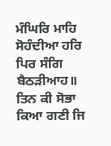ਮੰਘਿਰਿ ਮਾਹਿ ਸੋਹੰਦੀਆ ਹਰਿ ਪਿਰ ਸੰਗਿ ਬੈਠੜੀਆਹ॥
ਤਿਨ ਕੀ ਸੋਭਾ ਕਿਆ ਗਣੀ ਜਿ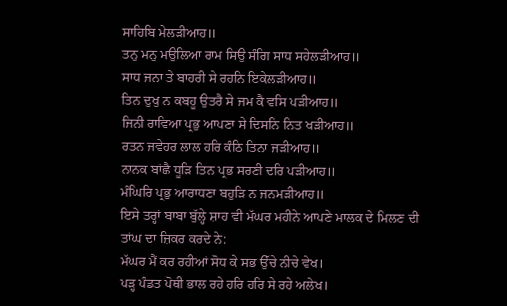ਸਾਹਿਬਿ ਮੇਲੜੀਆਹ॥
ਤਨੁ ਮਨੁ ਮਉਲਿਆ ਰਾਮ ਸਿਉ ਸੰਗਿ ਸਾਧ ਸਹੇਲੜੀਆਹ॥
ਸਾਧ ਜਨਾ ਤੇ ਬਾਹਰੀ ਸੇ ਰਹਨਿ ਇਕੇਲੜੀਆਹ॥
ਤਿਨ ਦੁਖੁ ਨ ਕਬਹੂ ਉਤਰੈ ਸੇ ਜਮ ਕੈ ਵਸਿ ਪੜੀਆਹ॥
ਜਿਨੀ ਰਾਵਿਆ ਪ੍ਰਭੁ ਆਪਣਾ ਸੇ ਦਿਸਨਿ ਨਿਤ ਖੜੀਆਹ॥
ਰਤਨ ਜਵੇਹਰ ਲਾਲ ਹਰਿ ਕੰਠਿ ਤਿਨਾ ਜੜੀਆਹ॥
ਨਾਨਕ ਬਾਂਛੈ ਧੂੜਿ ਤਿਨ ਪ੍ਰਭ ਸਰਣੀ ਦਰਿ ਪੜੀਆਹ॥
ਮੰਘਿਰਿ ਪ੍ਰਭੁ ਆਰਾਧਣਾ ਬਹੁੜਿ ਨ ਜਨਮੜੀਆਹ॥
ਇਸੇ ਤਰ੍ਹਾਂ ਬਾਬਾ ਬੁੱਲ੍ਹੇ ਸ਼ਾਹ ਵੀ ਮੱਘਰ ਮਹੀਨੇ ਆਪਣੇ ਮਾਲਕ ਦੇ ਮਿਲਣ ਦੀ ਤਾਂਘ ਦਾ ਜ਼ਿਕਰ ਕਰਦੇ ਨੇ:
ਮੱਘਰ ਮੈਂ ਕਰ ਰਹੀਆਂ ਸੋਧ ਕੇ ਸਭ ਉੱਚੇ ਨੀਚੇ ਵੇਖ।
ਪੜ੍ਹ ਪੰਡਤ ਪੋਥੀ ਭਾਲ ਰਹੇ ਹਰਿ ਹਰਿ ਸੇ ਰਹੇ ਅਲੇਖ।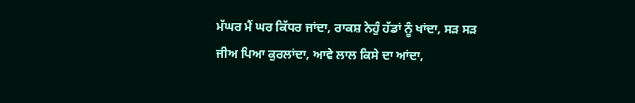ਮੱਘਰ ਮੈਂ ਘਰ ਕਿੱਧਰ ਜਾਂਦਾ, ਰਾਕਸ਼ ਨੇਹੁੰ ਹੱਡਾਂ ਨੂੰ ਖਾਂਦਾ, ਸੜ ਸੜ ਜੀਅ ਪਿਆ ਕੁਰਲਾਂਦਾ, ਆਵੇ ਲਾਲ ਕਿਸੇ ਦਾ ਆਂਦਾ,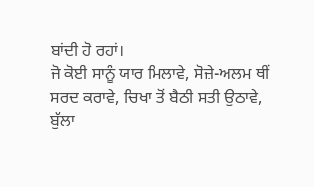ਬਾਂਦੀ ਹੋ ਰਹਾਂ।
ਜੋ ਕੋਈ ਸਾਨੂੰ ਯਾਰ ਮਿਲਾਵੇ, ਸੋਜ਼ੇ-ਅਲਮ ਥੀਂ ਸਰਦ ਕਰਾਵੇ, ਚਿਖਾ ਤੋਂ ਬੈਠੀ ਸਤੀ ਉਠਾਵੇ, ਬੁੱਲਾ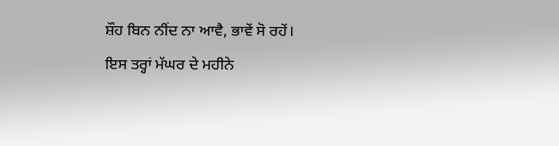ਸ਼ੌਹ ਬਿਨ ਨੀਂਦ ਨਾ ਆਵੈ, ਭਾਵੇਂ ਸੋ ਰਹੇਂ।
ਇਸ ਤਰ੍ਹਾਂ ਮੱਘਰ ਦੇ ਮਹੀਨੇ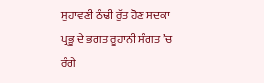ਸੁਹਾਵਣੀ ਠੰਢੀ ਰੁੱਤ ਹੋਣ ਸਦਕਾ ਪ੍ਰਭੂ ਦੇ ਭਗਤ ਰੂਹਾਨੀ ਸੰਗਤ ’ਚ ਰੰਗੇ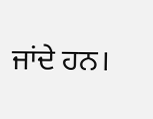ਜਾਂਦੇ ਹਨ।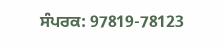ਸੰਪਰਕ: 97819-78123